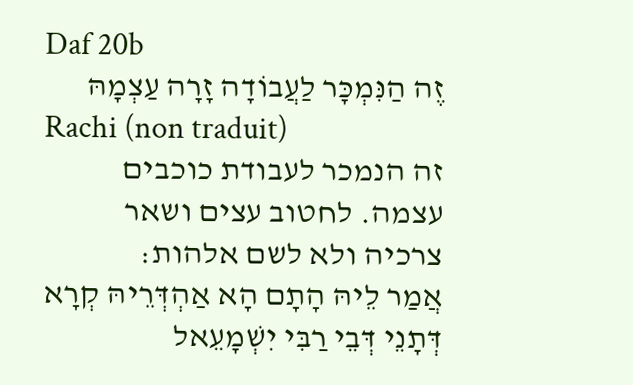Daf 20b
זֶה הַנִּמְכָּר לַעֲבוֹדָה זָרָה עַצְמָהּ
Rachi (non traduit)
זה הנמכר לעבודת כוכבים עצמה. לחטוב עצים ושאר צרכיה ולא לשם אלהות:
אֲמַר לֵיהּ הָתָם הָא אַהְדְּרֵיהּ קְרָא דְּתָנֵי דְּבֵי רַבִּי יִשְׁמָעֵאל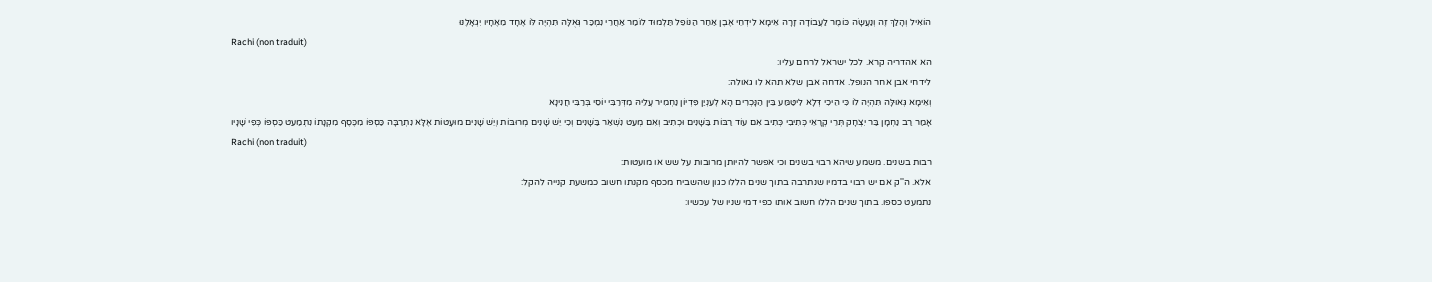הוֹאִיל וְהָלַךְ זֶה וְנַעֲשָׂה כּוֹמֶר לַעֲבוֹדָה זָרָה אֵימָא לִידְחֵי אֶבֶן אַחַר הַנּוֹפֵל תַּלְמוּד לוֹמַר אַחֲרֵי נִמְכַּר גְּאֻלָּה תִּהְיֶה לּוֹ אֶחָד מֵאֶחָיו יִגְאָלֶנּוּ
Rachi (non traduit)
הא אהדריה קרא. לכל ישראל לרחם עליו:
לידחי אבן אחר הנופל. אדחה אבן שלא תהא לו גאולה:
וְאֵימָא גְּאוּלָּה תִּהְיֶה לוֹ כִּי הֵיכִי דְּלָא לִיטַּמַּע בֵּין הַנָּכְרִים הָא לְעִנְיַן פִּדְיוֹן נַחְמִיר עֲלֵיהּ מִדְּרַבִּי יוֹסֵי בְּרַבִּי חֲנִינָא
אָמַר רַב נַחְמָן בַּר יִצְחָק תְּרֵי קְרָאֵי כְּתִיבִי כְּתִיב אִם עוֹד רַבּוֹת בַּשָּׁנִים וּכְתִיב וְאִם מְעַט נִשְׁאַר בַּשָּׁנִים וְכִי יֵשׁ שָׁנִים מְרוּבּוֹת וְיֵשׁ שָׁנִים מוּעָטוֹת אֶלָּא נִתְרַבָּה כַּסְפּוֹ מִכֶּסֶף מִקְנָתוֹ נִתְמַעֵט כַּסְפּוֹ כְּפִי שָׁנָיו
Rachi (non traduit)
רבות בשנים. משמע שיהא רבוי בשנים וכי אפשר להיותן מרובות על שש או מועטות:
אלא. ה''ק אם יש רבוי בדמיו שנתרבה בתוך שנים הללו כגון שהשביח מכסף מקנתו חשוב כמשעת קנייה להקל:
נתמעט כספו. בתוך שנים הללו חשוב אותו כפי דמי שניו של עכשיו: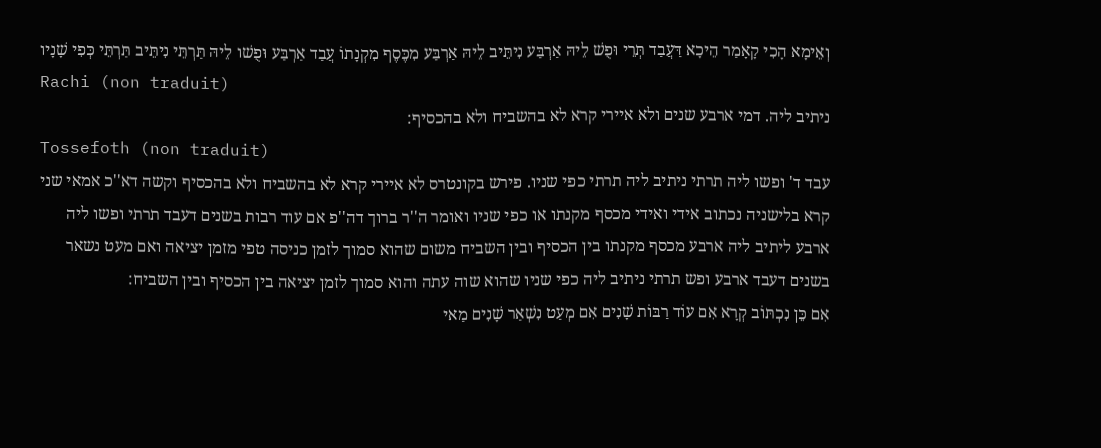וְאֵימָא הָכִי קָאָמַר הֵיכָא דַּעֲבַד תְּרֵי וּפֻשׁ לֵיהּ אַרְבַּע נִיתֵּיב לֵיהּ אַרְבַּע מִכֶּסֶף מִקְנָתוֹ עֲבַד אַרְבַּע וּפֻשׁו לֵיהּ תַּרְתֵּי נִיתֵּיב תַּרְתֵּי כְּפִי שָׁנָיו
Rachi (non traduit)
ניתיב ליה. דמי ארבע שנים ולא איירי קרא לא בהשביח ולא בהכסיף:
Tossefoth (non traduit)
עבד ד' ופשו ליה תרתי ניתיב ליה תרתי כפי שניו. פירש בקונטרס לא איירי קרא לא בהשביח ולא בהכסיף וקשה דא''כ אמאי שני קרא בלישניה נכתוב אידי ואידי מכסף מקנתו או כפי שניו ואומר ה''ר ברוך דה''פ אם עוד רבות בשנים דעבד תרתי ופשו ליה ארבע ליתיב ליה ארבע מכסף מקנתו בין הכסיף ובין השביח משום שהוא סמוך לזמן כניסה טפי מזמן יציאה ואם מעט נשאר בשנים דעבד ארבע ופש תרתי ניתיב ליה כפי שניו שהוא שוה עתה והוא סמוך לזמן יציאה בין הכסיף ובין השביח:
אִם כֵּן נִכְתּוֹב קְרָא אִם עוֹד רַבּוֹת שָׁנִים אִם מְעַט נִשְׁאַר שָׁנִים מַאי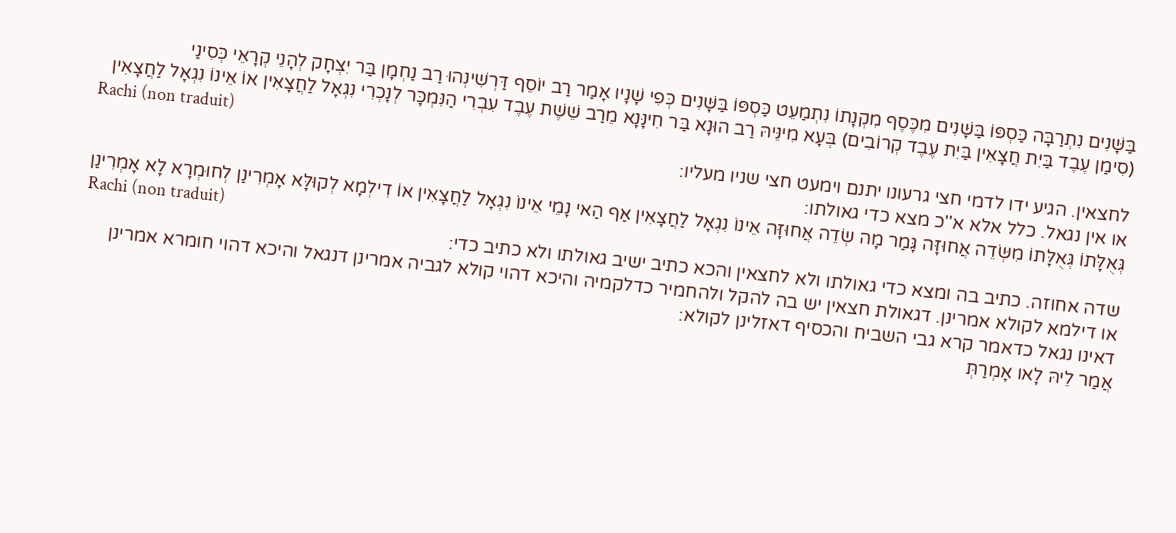בַּשָּׁנִים נִתְרַבָּה כַּסְפּוֹ בַּשָּׁנִים מִכֶּסֶף מִקְנָתוֹ נִתְמַעֵט כַּסְפּוֹ בַּשָּׁנִים כְּפִי שָׁנָיו אָמַר רַב יוֹסֵף דַּרְשִׁינְהוּ רַב נַחְמָן בַּר יִצְחָק לְהָנֵי קְרָאֵי כְּסִינַי
(סִימַן עֶבֶד בַּיִת חֲצָאִין בַּיִת עֶבֶד קְרוֹבִים) בְּעָא מִינֵּיהּ רַב הוּנָא בַּר חִינָּנָא מֵרַב שֵׁשֶׁת עֶבֶד עִבְרִי הַנִּמְכָּר לְנָכְרִי נִגְאָל לַחֲצָאִין אוֹ אֵינוֹ נִגְאָל לַחֲצָאִין
Rachi (non traduit)
לחצאין. הגיע ידו לדמי חצי גרעונו יתנם וימעט חצי שניו מעליו:
או אין נגאל. כלל אלא א''כ מצא כדי גאולתו:
גְּאֻלָּתוֹ גְּאֻלָּתוֹ מִשְּׂדֵה אֲחוּזָּה גָּמַר מָה שְׂדֵה אֲחוּזָּה אֵינוֹ נִגְאָל לַחֲצָאִין אַף הַאי נָמֵי אֵינוֹ נִגְאָל לַחֲצָאִין אוֹ דִילְמָא לְקוּלָּא אָמְרִינַן לְחוּמְרָא לָא אָמְרִינַן
Rachi (non traduit)
שדה אחוזה. כתיב בה ומצא כדי גאולתו ולא לחצאין והכא כתיב ישיב גאולתו ולא כתיב כדי:
או דילמא לקולא אמרינן. דגאולת חצאין יש בה להקל ולהחמיר כדלקמיה והיכא דהוי קולא לגביה אמרינן דנגאל והיכא דהוי חומרא אמרינן דאינו נגאל כדאמר קרא גבי השביח והכסיף דאזלינן לקולא:
אֲמַר לֵיהּ לָאו אָמְרַתְּ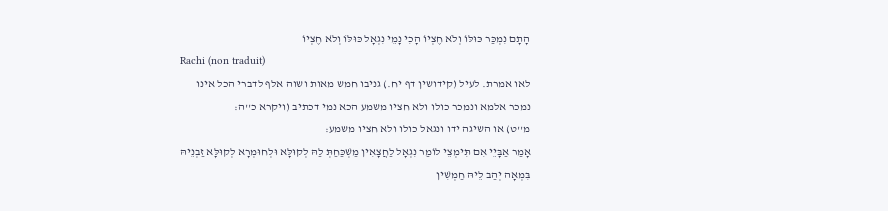הָתָם נִמְכַּר כּוּלּוֹ וְלֹא חֶצְיוֹ הָכִי נָמֵי נִגְאָל כּוּלּוֹ וְלֹא חֶצְיוֹ
Rachi (non traduit)
לאו אמרת. לעיל (קידושין דף יח.) גניבו חמש מאות ושוה אלף לדברי הכל אינו נמכר אלמא ונמכר כולו ולא חציו משמע הכא נמי דכתיב (ויקרא כ''ה:
מ''ט) או השיגה ידו ונגאל כולו ולא חציו משמע:
אָמַר אַבָּיֵי אִם תִּימְצֵי לוֹמַר נִגְאָל לַחֲצָאִין מַשְׁכַּחַתְּ לַהּ לְקוּלָּא וּלְחוּמְרָא לְקוּלָּא זַבְנֵיהּ בִּמְאָה יְהַב לֵיהּ חַמְשִׁין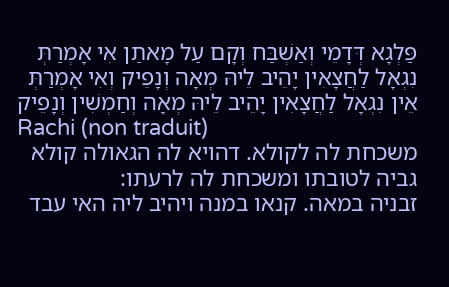פַּלְגָא דְּדָמֵי וְאַשְׁבַּח וְקָם עַל מָאתַן אִי אָמְרַתְּ נִגְאָל לַחֲצָאִין יָהֵיב לֵיהּ מְאָה וְנָפֵיק וְאִי אָמְרַתְּ אֵין נִגְאָל לַחֲצָאִין יָהֵיב לֵיהּ מְאָה וְחַמְשִׁין וְנָפֵיק
Rachi (non traduit)
משכחת לה לקולא. דהויא לה הגאולה קולא גביה לטובתו ומשכחת לה לרעתו:
זבניה במאה. קנאו במנה ויהיב ליה האי עבד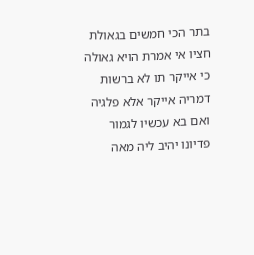בתר הכי חמשים בגאולת חציו אי אמרת הויא גאולה כי אייקר תו לא ברשות דמריה אייקר אלא פלגיה ואם בא עכשיו לגמור פדיונו יהיב ליה מאה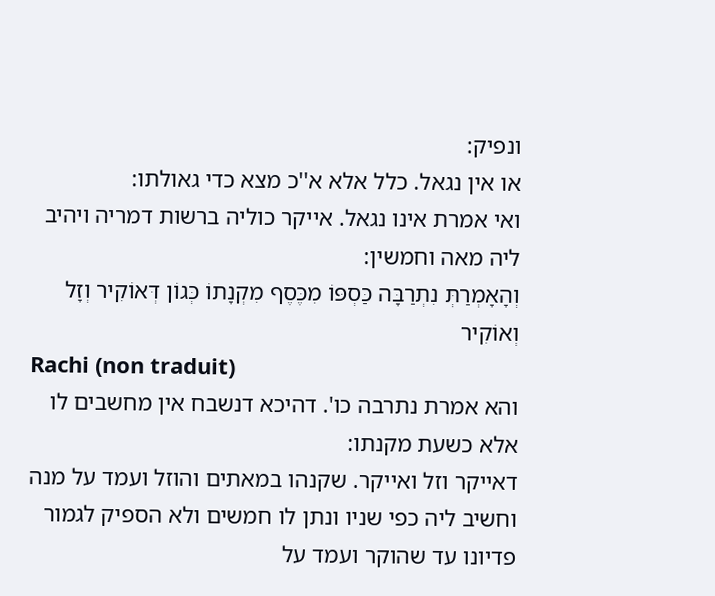ונפיק:
או אין נגאל. כלל אלא א''כ מצא כדי גאולתו:
ואי אמרת אינו נגאל. אייקר כוליה ברשות דמריה ויהיב ליה מאה וחמשין:
וְהָאָמְרַתְּ נִתְרַבָּה כַּסְפּוֹ מִכֶּסֶף מִקְנָתוֹ כְּגוֹן דְּאוֹקִיר וְזָל וְאוֹקִיר
Rachi (non traduit)
והא אמרת נתרבה כו'. דהיכא דנשבח אין מחשבים לו אלא כשעת מקנתו:
דאייקר וזל ואייקר. שקנהו במאתים והוזל ועמד על מנה וחשיב ליה כפי שניו ונתן לו חמשים ולא הספיק לגמור פדיונו עד שהוקר ועמד על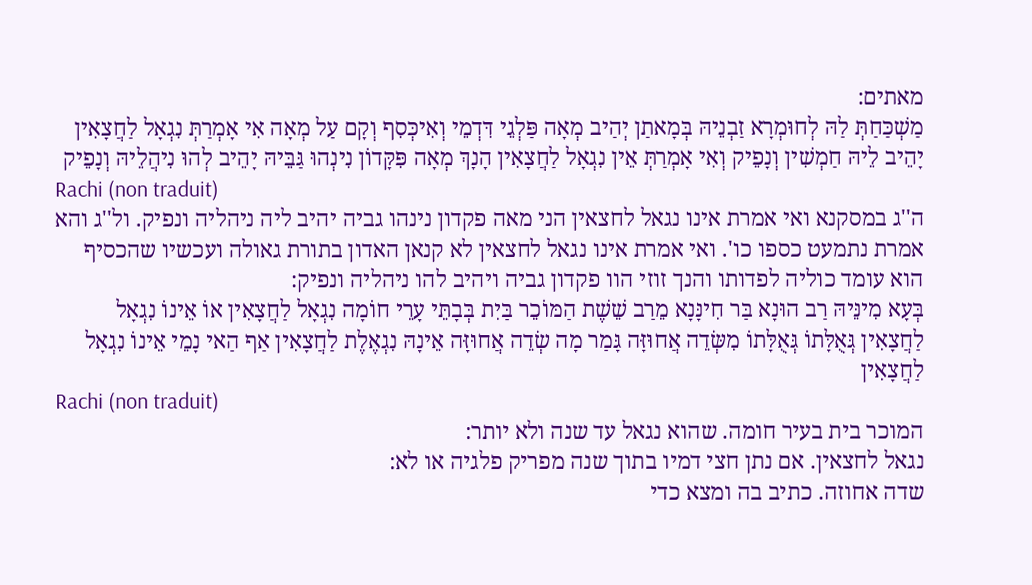מאתים:
מַשְׁכַּחַתְּ לַהּ לְחוּמְרָא זַבְנֵיהּ בְּמָאתַן יְהַיב מְאָה פַּלְגֵי דִּדְמֵי וְאִיכְּסִף וְקָם עַל מְאָה אִי אָמְרַתְּ נִגְאָל לַחֲצָאִין יָהֵיב לֵיהּ חַמְשִׁין וְנָפֵיק וְאִי אָמְרַתְּ אֵין נִגְאָל לַחֲצָאִין הָנָךְ מְאָה פִּקָּדוֹן נִינְהוּ גַּבֵּיהּ יָהֵיב לְהוּ נִיהֲלֵיהּ וְנָפֵיק
Rachi (non traduit)
ה''ג במסקנא ואי אמרת אינו נגאל לחצאין הני מאה פקדון נינהו גביה יהיב ליה ניהליה ונפיק. ול''ג והא אמרת נתמעט כספו כו'. ואי אמרת אינו נגאל לחצאין לא קנאן האדון בתורת גאולה ועכשיו שהכסיף הוא עומד כוליה לפדותו והנך זוזי הוו פקדון גביה ויהיב להו ניהליה ונפיק:
בְּעָא מִינֵּיהּ רַב הוּנָא בַּר חִינָּנָא מֵרַב שֵׁשֶׁת הַמּוֹכֵר בַּיִת בְּבָתֵּי עָרֵי חוֹמָה נִגְאָל לַחֲצָאִין אוֹ אֵינוֹ נִגְאָל לַחֲצָאִין גְּאֻלָּתוֹ גְּאֻלָּתוֹ מִשְּׂדֵה אֲחוּזָּה גָּמַר מָה שְׂדֵה אֲחוּזָּה אֵינָהּ נִגְאֶלֶת לַחֲצָאִין אַף הַאי נָמֵי אֵינוֹ נִגְאָל לַחֲצָאִין
Rachi (non traduit)
המוכר בית בעיר חומה. שהוא נגאל עד שנה ולא יותר:
נגאל לחצאין. אם נתן חצי דמיו בתוך שנה מפריק פלגיה או לא:
שדה אחוזה. כתיב בה ומצא כדי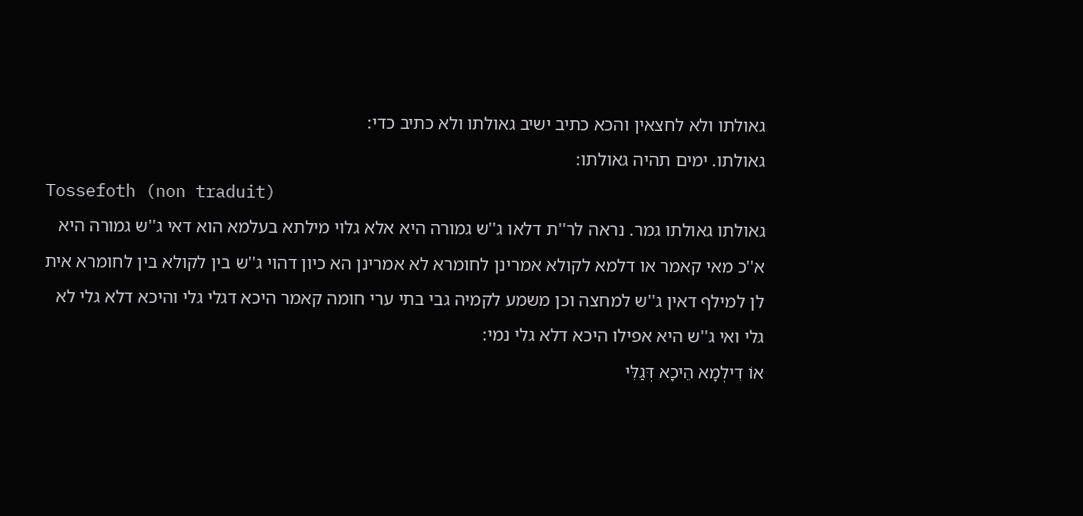גאולתו ולא לחצאין והכא כתיב ישיב גאולתו ולא כתיב כדי:
גאולתו. ימים תהיה גאולתו:
Tossefoth (non traduit)
גאולתו גאולתו גמר. נראה לר''ת דלאו ג''ש גמורה היא אלא גלוי מילתא בעלמא הוא דאי ג''ש גמורה היא א''כ מאי קאמר או דלמא לקולא אמרינן לחומרא לא אמרינן הא כיון דהוי ג''ש בין לקולא בין לחומרא אית לן למילף דאין ג''ש למחצה וכן משמע לקמיה גבי בתי ערי חומה קאמר היכא דגלי גלי והיכא דלא גלי לא גלי ואי ג''ש היא אפילו היכא דלא גלי נמי:
אוֹ דִילְמָא הֵיכָא דְּגַלִּי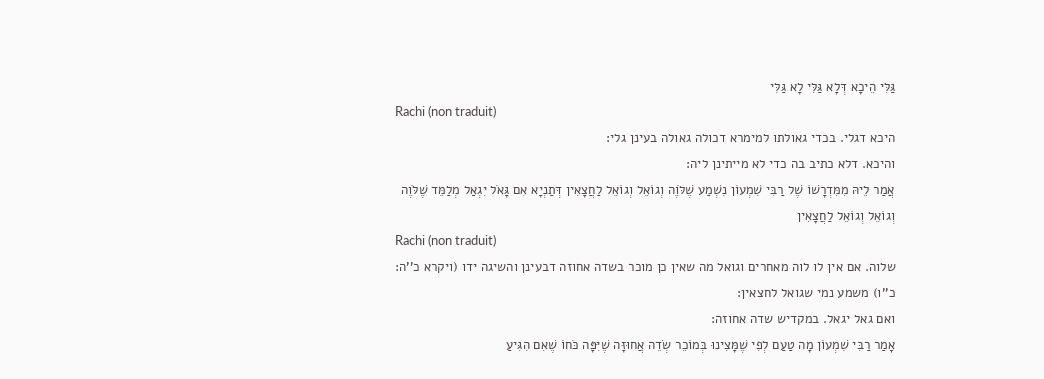גַּלִּי הֵיכָא דְּלָא גַּלִּי לָא גַּלִּי
Rachi (non traduit)
היכא דגלי. בכדי גאולתו למימרא דכולה גאולה בעינן גלי:
והיכא. דלא כתיב בה כדי לא מייתינן ליה:
אֲמַר לֵיהּ מִמִּדְרָשׁוֹ שֶׁל רַבִּי שִׁמְעוֹן נִשְׁמַע שֶׁלֹּוֶה וְגוֹאֵל וְגוֹאֵל לַחֲצָאִין דְּתַנְיָא אִם גָּאֹל יִגְאַל מְלַמֵּד שֶׁלֹּוֶה וְגוֹאֵל וְגוֹאֵל לַחֲצָאִין
Rachi (non traduit)
שלוה. אם אין לו לוה מאחרים וגואל מה שאין כן מוכר בשדה אחוזה דבעינן והשיגה ידו (ויקרא כ''ה:
כ''ו) משמע נמי שגואל לחצאין:
ואם גאל יגאל. במקדיש שדה אחוזה:
אָמַר רַבִּי שִׁמְעוֹן מָה טַעַם לְפִי שֶׁמָּצִינוּ בְּמוֹכֵר שְׂדֵה אֲחוּזָּה שֶׁיִּפָּה כֹּחוֹ שֶׁאִם הִגִּיעַ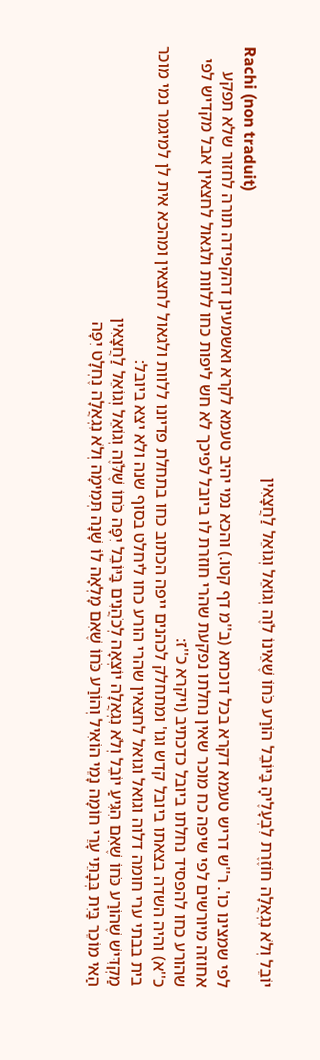יוֹבֵל וְלֹא נִגְאֲלָה חוֹזֶרֶת לִבְעָלֶיהָ בַּיּוֹבֵל הוֹרַע כֹּחוֹ שֶׁאֵינוֹ לֹוֶה וְגוֹאֵל וְגוֹאֵל לַחֲצָאִין
Rachi (non traduit)
לפי שמצינו כו'. ר''ש דריש טעמא דקרא בכל דוכתא (ב''מ דף קטו.) והכא נמי יהיב טעמא לקרא ואשמעינן דהקפידה תורה לחזור שלא תפקע אחוזה מיורשים לפי שיפה כח מוכר שאין נחלתו נפקעת שהרי חוזרת לו ביובל לפיכך לא חש ליפות כחו ללוות ולגאול לחצאין אבל מקדיש לפי שהורע כחו להפסיד נחלתו ביובל כדכתיב (ויקרא כ''ז:
כ''א) והיה השדה בצאתו ביובל קדש וגו' ומתחלק לכהנים ייפה הכתוב כחו בתחלת פדיונו ללוות ולגאול לחצאין ומהכא אית לן למיגמר נמי מוכר בית בבתי ערי חומה דלוה וגואל וגואל לחצאין שהרי הורע כחו ליחלט בסוף שנה ולא יצא ביובל:
מַקְדִּישׁ שֶׁהוֹרַע כֹּחוֹ שֶׁאִם הִגִּיעַ יוֹבֵל וְלֹא נִגְאֲלָה יוֹצְאָה לְכֹהֲנִים בַּיּוֹבֵל יִפָּה כֹּחוֹ שֶׁלֹּוֶה וְגוֹאֵל וְגוֹאֵל לַחֲצָאִין
הַאי מוֹכֵר בַּיִת בְּבָתֵּי עָרֵי חוֹמָה נָמֵי הוֹאִיל וְהוֹרַע כֹּחוֹ שֶׁאִם מָלְאָה לוֹ שָׁנָה תְּמִימָה וְלֹא נִגְאֲלָה נֶחְלָט יִפָּה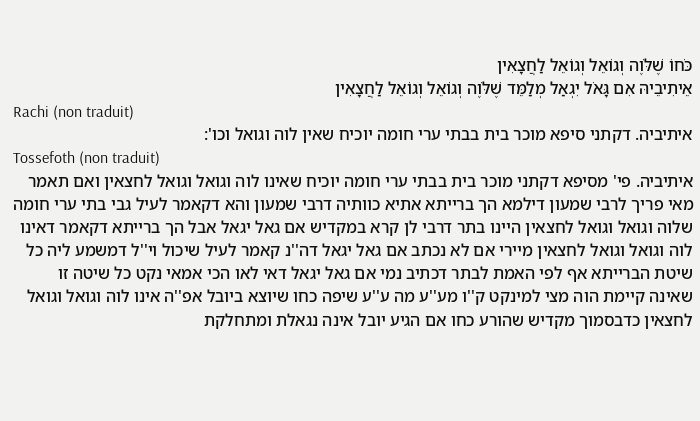כֹּחוֹ שֶׁלֹּוֶה וְגוֹאֵל וְגוֹאֵל לַחֲצָאִין
אֵיתִיבֵיהּ אִם גָּאֹל יִגְאַל מְלַמֵּד שֶׁלֹּוֶה וְגוֹאֵל וְגוֹאֵל לַחֲצָאִין
Rachi (non traduit)
איתיביה. דקתני סיפא מוכר בית בבתי ערי חומה יוכיח שאין לוה וגואל וכו':
Tossefoth (non traduit)
איתיביה. פי' מסיפא דקתני מוכר בית בבתי ערי חומה יוכיח שאינו לוה וגואל וגואל לחצאין ואם תאמר מאי פריך לרבי שמעון דילמא הך ברייתא אתיא כוותיה דרבי שמעון והא דקאמר לעיל גבי בתי ערי חומה שלוה וגואל וגואל לחצאין היינו בתר דרבי לן קרא במקדיש אם גאל יגאל אבל הך ברייתא דקאמר דאינו לוה וגואל וגואל לחצאין מיירי אם לא נכתב אם גאל יגאל דה''נ קאמר לעיל שיכול וי''ל דמשמע ליה כל שיטת הברייתא אף לפי האמת לבתר דכתיב נמי אם גאל יגאל דאי לאו הכי אמאי נקט כל שיטה זו שאינה קיימת הוה מצי למינקט ק''ו מע''ע מה ע''ע שיפה כחו שיוצא ביובל אפ''ה אינו לוה וגואל וגואל לחצאין כדבסמוך מקדיש שהורע כחו אם הגיע יובל אינה נגאלת ומתחלקת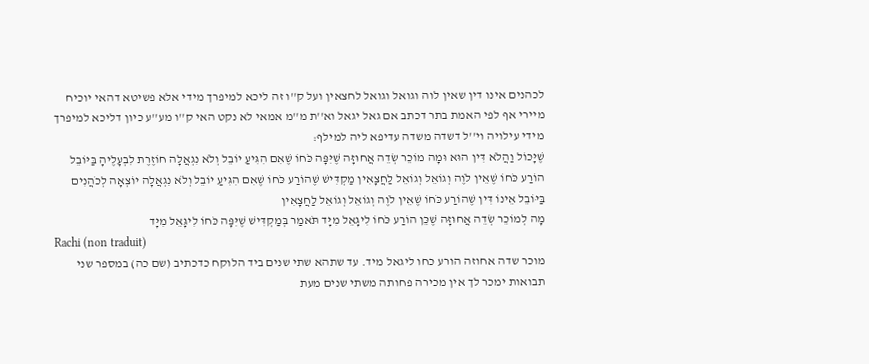לכהנים אינו דין שאין לוה וגואל וגואל לחצאין ועל ק''ו זה ליכא למיפרך מידי אלא פשיטא דהאי יוכיח מיירי אף לפי האמת בתר דכתב אם גאל יגאל וא''ת מ''מ אמאי לא נקט האי ק''ו מע''ע כיון דליכא למיפרך מידי עילויה וי''ל דשדה משדה עדיפא ליה למילף:
שֶׁיָּכוֹל וַהֲלֹא דִּין הוּא וּמָה מוֹכֵר שְׂדֵה אֲחוּזָּה שֶׁיִּפָּה כֹּחוֹ שֶׁאִם הִגִּיעַ יוֹבֵל וְלֹא נִגְאֲלָה חוֹזֶרֶת לִבְעָלֶיהָ בַּיּוֹבֵל הוֹרַע כֹּחוֹ שֶׁאֵין לֹוֶה וְגוֹאֵל וְגוֹאֵל לַחֲצָאִין מַקְדִּישׁ שֶׁהוֹרַע כֹּחוֹ שֶׁאִם הִגִּיעַ יוֹבֵל וְלֹא נִגְאֲלָה יוֹצְאָה לְכֹהֲנִים בַּיּוֹבֵל אֵינוֹ דִּין שֶׁהוֹרַע כֹּחוֹ שֶׁאֵין לֹוֶה וְגוֹאֵל וְגוֹאֵל לַחֲצָאִין
מָה לְמוֹכֵר שְׂדֵה אֲחוּזָּה שֶׁכֵּן הוֹרַע כֹּחוֹ לִיגָּאֵל מִיָּד תֹּאמַר בְּמַקְדִּישׁ שֶׁיִּפָּה כֹּחוֹ לִיגָּאֵל מִיָּד
Rachi (non traduit)
מוכר שדה אחוזה הורע כחו ליגאל מיד. עד שתהא שתי שנים ביד הלוקח כדכתיב (שם כה) במספר שני תבואות ימכר לך אין מכירה פחותה משתי שנים מעת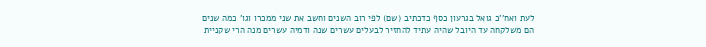לעת ואח''כ גואל בגרעון כסף כדכתיב (שם) לפי רוב השנים וחשב את שני ממכרו וגו' כמה שנים הם משלקחה עד היובל שהיה עתיד להחזיר לבעלים עשרים שנה ודמיה עשרים מנה הרי שקניית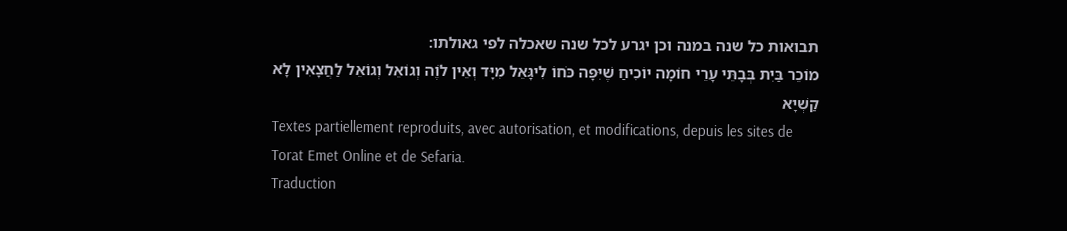תבואות כל שנה במנה וכן יגרע לכל שנה שאכלה לפי גאולתו:
מוֹכֵר בַּיִת בְּבָתֵּי עָרֵי חוֹמָה יוֹכִיחַ שֶׁיִּפָּה כֹּחוֹ לִיגָּאֵל מִיָּד וְאֵין לֹוֶה וְגוֹאֵל וְגוֹאֵל לַחֲצָאִין לָא קַשְׁיָא
Textes partiellement reproduits, avec autorisation, et modifications, depuis les sites de Torat Emet Online et de Sefaria.
Traduction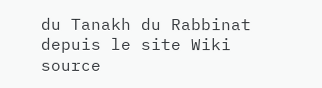du Tanakh du Rabbinat depuis le site Wiki source